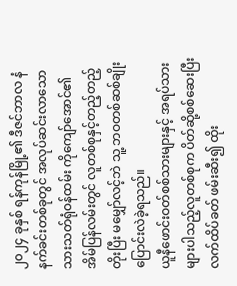၂၀၂၄ ခုနှစ် ရန်ကုန်မြို့၏ ဒီဇင်ဘာလ နံနက်ခင်းတစ်ခုတွင် အလုပ်ဆင်းလာသော သားသတ်ရုံဝန်ထမ်း ကိုကျော်အောင်၏ အိမ်ပြန်လမ်းတွင် လူတစ်စုနှင့်တည့်တည့်တိုးပြီး မမျှော်လင့်ဘဲ သူ့ ဘဝတစ်ဆစ်ချိုး ပြောင်းလဲခဲ့ရသည်။
ယူနီဖောင်းဝတ်စစ်သားများနှင့် အရပ်သားများပါသည့်လူတစ်စုက ပိတ်ဆို့စစ်ဆေးပြီး လက်ထိပ်ခတ် ဖမ်းဆီး၍ ထိုး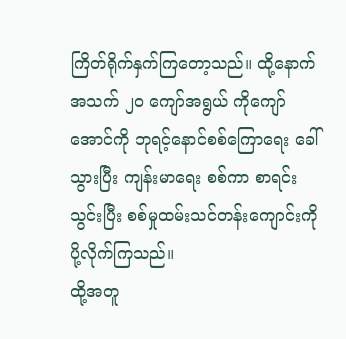ကြိတ်ရိုက်နှက်ကြတော့သည်။ ထို့နောက် အသက် ၂၀ ကျော်အရွယ် ကိုကျော်အောင်ကို ဘုရင့်နောင်စစ်ကြောရေး ခေါ်သွားပြီး ကျန်းမာရေး စစ်ကာ စာရင်းသွင်းပြီး စစ်မှုထမ်းသင်တန်းကျောင်းကို ပို့လိုက်ကြသည်။
ထို့အတူ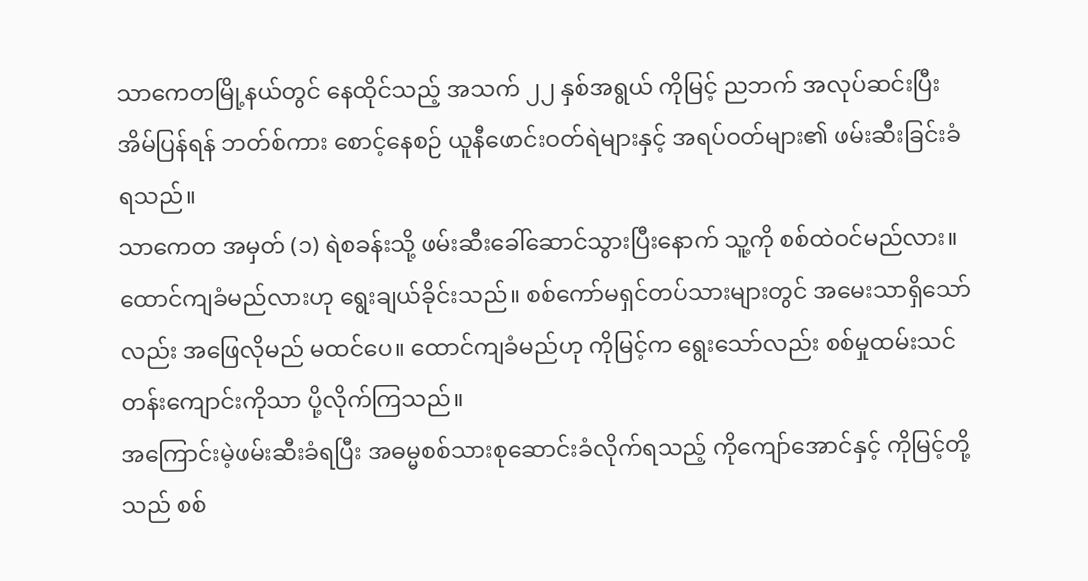သာကေတမြို့နယ်တွင် နေထိုင်သည့် အသက် ၂၂ နှစ်အရွယ် ကိုမြင့် ညဘက် အလုပ်ဆင်းပြီး အိမ်ပြန်ရန် ဘတ်စ်ကား စောင့်နေစဉ် ယူနီဖောင်းဝတ်ရဲများနှင့် အရပ်ဝတ်များ၏ ဖမ်းဆီးခြင်းခံရသည်။
သာကေတ အမှတ် (၁) ရဲစခန်းသို့ ဖမ်းဆီးခေါ်ဆောင်သွားပြီးနောက် သူ့ကို စစ်ထဲဝင်မည်လား။ ထောင်ကျခံမည်လားဟု ရွေးချယ်ခိုင်းသည်။ စစ်ကော်မရှင်တပ်သားများတွင် အမေးသာရှိသော်လည်း အဖြေလိုမည် မထင်ပေ။ ထောင်ကျခံမည်ဟု ကိုမြင့်က ရွေးသော်လည်း စစ်မှုထမ်းသင်တန်းကျောင်းကိုသာ ပို့လိုက်ကြသည်။
အကြောင်းမဲ့ဖမ်းဆီးခံရပြီး အဓမ္မစစ်သားစုဆောင်းခံလိုက်ရသည့် ကိုကျော်အောင်နှင့် ကိုမြင့်တို့သည် စစ်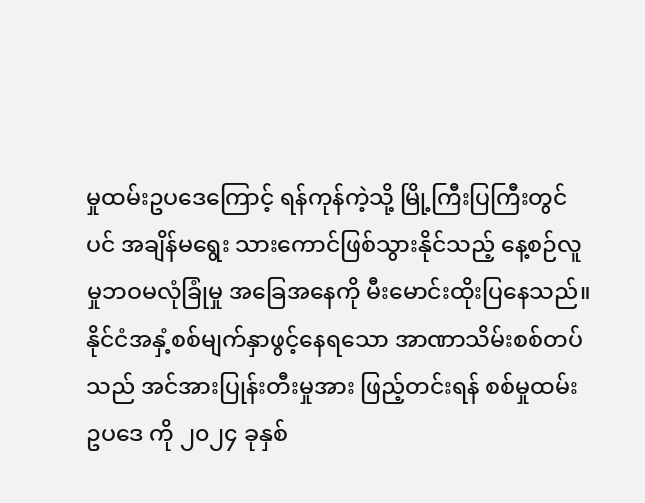မှုထမ်းဥပဒေကြောင့် ရန်ကုန်ကဲ့သို့ မြို့ကြီးပြကြီးတွင်ပင် အချိန်မရွေး သားကောင်ဖြစ်သွားနိုင်သည့် နေ့စဉ်လူမှုဘဝမလုံခြုံမှု အခြေအနေကို မီးမောင်းထိုးပြနေသည်။
နိုင်ငံအနှံ့စစ်မျက်နှာဖွင့်နေရသော အာဏာသိမ်းစစ်တပ်သည် အင်အားပြုန်းတီးမှုအား ဖြည့်တင်းရန် စစ်မှုထမ်းဥပဒေ ကို ၂၀၂၄ ခုနှစ်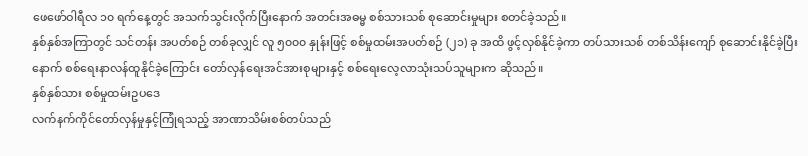ဖေဖော်ဝါရီလ ၁၀ ရက်နေ့တွင် အသက်သွင်းလိုက်ပြီးနောက် အတင်းအဓမ္မ စစ်သားသစ် စုဆောင်းမှုများ စတင်ခဲ့သည်။
နှစ်နှစ်အကြာတွင် သင်တန်း အပတ်စဉ် တစ်ခုလျှင် လူ ၅၀၀၀ နှုန်းဖြင့် စစ်မှုထမ်းအပတ်စဉ် (၂၁) ခု အထိ ဖွင့်လှစ်နိုင်ခဲ့ကာ တပ်သားသစ် တစ်သိန်းကျော် စုဆောင်းနိုင်ခဲ့ပြီးနောက် စစ်ရေးနာလန်ထူနိုင်ခဲ့ကြောင်း တော်လှန်ရေးအင်အားစုများနှင့် စစ်ရေးလေ့လာသုံးသပ်သူများက ဆိုသည်။
နှစ်နှစ်သား စစ်မှုထမ်းဥပဒေ
လက်နက်ကိုင်တော်လှန်မှုနှင့်ကြုံရသည့် အာဏာသိမ်းစစ်တပ်သည်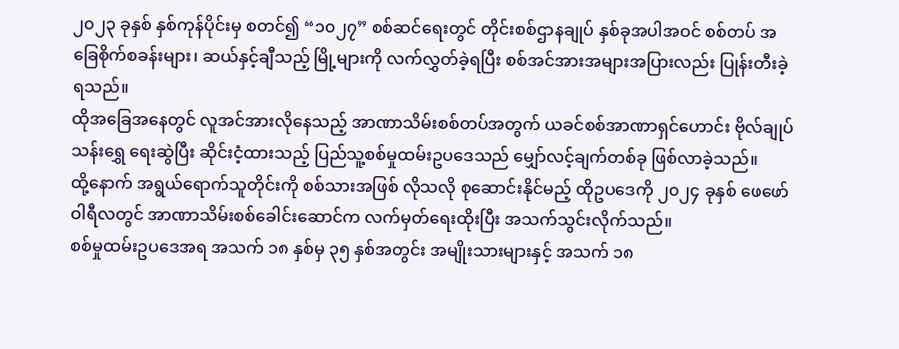၂၀၂၃ ခုနှစ် နှစ်ကုန်ပိုင်းမှ စတင်၍ “၁၀၂၇” စစ်ဆင်ရေးတွင် တိုင်းစစ်ဌာနချုပ် နှစ်ခုအပါအဝင် စစ်တပ် အခြေစိုက်စခန်းများ၊ ဆယ်နှင့်ချီသည့် မြို့များကို လက်လွှတ်ခဲ့ရပြီး စစ်အင်အားအများအပြားလည်း ပြုန်းတီးခဲ့ရသည်။
ထိုအခြေအနေတွင် လူအင်အားလိုနေသည့် အာဏာသိမ်းစစ်တပ်အတွက် ယခင်စစ်အာဏာရှင်ဟောင်း ဗိုလ်ချုပ်သန်းရွှေ ရေးဆွဲပြီး ဆိုင်းငံ့ထားသည့် ပြည်သူ့စစ်မှုထမ်းဥပဒေသည် မျှော်လင့်ချက်တစ်ခု ဖြစ်လာခဲ့သည်။
ထို့နောက် အရွယ်ရောက်သူတိုင်းကို စစ်သားအဖြစ် လိုသလို စုဆောင်းနိုင်မည့် ထိုဥပဒေကို ၂၀၂၄ ခုနှစ် ဖေဖော်ဝါရီလတွင် အာဏာသိမ်းစစ်ခေါင်းဆောင်က လက်မှတ်ရေးထိုးပြီး အသက်သွင်းလိုက်သည်။
စစ်မှုထမ်းဥပဒေအရ အသက် ၁၈ နှစ်မှ ၃၅ နှစ်အတွင်း အမျိုးသားများနှင့် အသက် ၁၈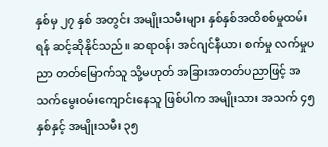နှစ်မှ ၂၇ နှစ် အတွင်း အမျိုးသမီးများ နှစ်နှစ်အထိစစ်မှုထမ်းရန် ဆင့်ဆိုနိုင်သည်။ ဆရာဝန်၊ အင်ဂျင်နီယာ၊ စက်မှု လက်မှုပညာ တတ်မြောက်သူ သို့မဟုတ် အခြားအတတ်ပညာဖြင့် အသက်မွေးဝမ်းကျောင်းနေသူ ဖြစ်ပါက အမျိုးသား အသက် ၄၅ နှစ်နှင့် အမျိုးသမီး ၃၅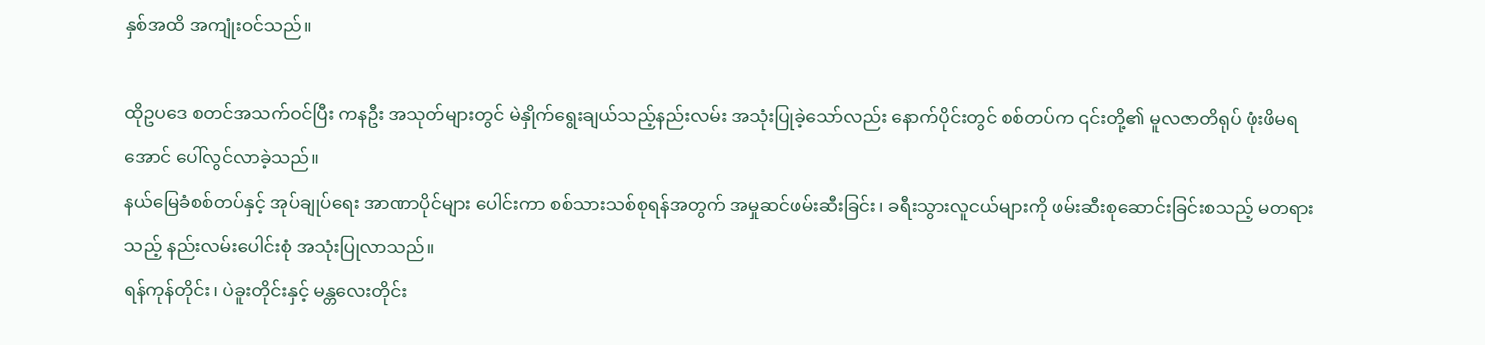နှစ်အထိ အကျုံးဝင်သည်။

ထိုဥပဒေ စတင်အသက်ဝင်ပြီး ကနဦး အသုတ်များတွင် မဲနှိုက်ရွေးချယ်သည့်နည်းလမ်း အသုံးပြုခဲ့သော်လည်း နောက်ပိုင်းတွင် စစ်တပ်က ၎င်းတို့၏ မူလဇာတိရုပ် ဖုံးဖိမရအောင် ပေါ်လွင်လာခဲ့သည်။
နယ်မြေခံစစ်တပ်နှင့် အုပ်ချုပ်ရေး အာဏာပိုင်များ ပေါင်းကာ စစ်သားသစ်စုရန်အတွက် အမှုဆင်ဖမ်းဆီးခြင်း၊ ခရီးသွားလူငယ်များကို ဖမ်းဆီးစုဆောင်းခြင်းစသည့် မတရားသည့် နည်းလမ်းပေါင်းစုံ အသုံးပြုလာသည်။
ရန်ကုန်တိုင်း၊ ပဲခူးတိုင်းနှင့် မန္တလေးတိုင်း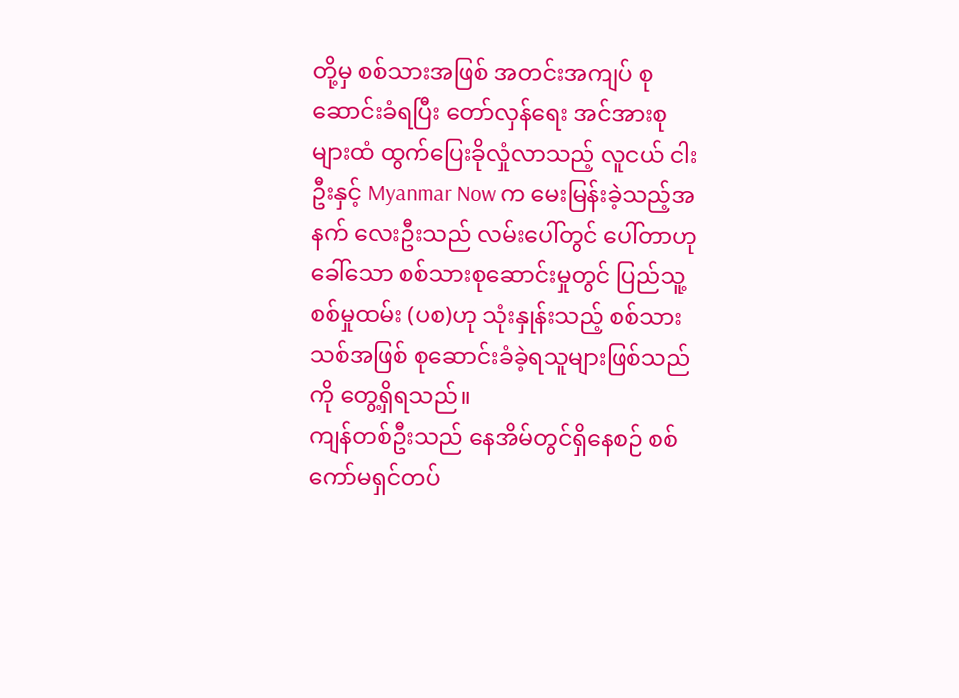တို့မှ စစ်သားအဖြစ် အတင်းအကျပ် စုဆောင်းခံရပြီး တော်လှန်ရေး အင်အားစုများထံ ထွက်ပြေးခိုလှုံလာသည့် လူငယ် ငါးဦးနှင့် Myanmar Now က မေးမြန်းခဲ့သည့်အနက် လေးဦးသည် လမ်းပေါ်တွင် ပေါ်တာဟုခေါ်သော စစ်သားစုဆောင်းမှုတွင် ပြည်သူ့စစ်မှုထမ်း (ပစ)ဟု သုံးနှုန်းသည့် စစ်သားသစ်အဖြစ် စုဆောင်းခံခဲ့ရသူများဖြစ်သည်ကို တွေ့ရှိရသည်။
ကျန်တစ်ဦးသည် နေအိမ်တွင်ရှိနေစဉ် စစ်ကော်မရှင်တပ်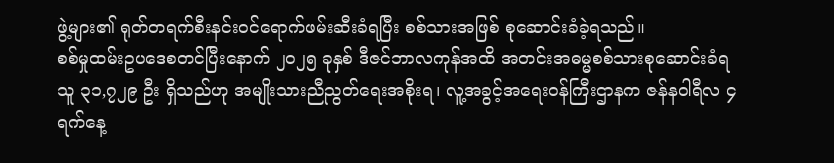ဖွဲ့များ၏ ရုတ်တရက်စီးနင်းဝင်ရောက်ဖမ်းဆီးခံရပြီး စစ်သားအဖြစ် စုဆောင်းခံခဲ့ရသည်။
စစ်မှုထမ်းဥပဒေစတင်ပြီးနောက် ၂၀၂၅ ခုနှစ် ဒီဇင်ဘာလကုန်အထိ အတင်းအဓမ္မစစ်သားစုဆောင်းခံရသူ ၃၁,၇၂၉ ဦး ရှိသည်ဟု အမျိုးသားညီညွတ်ရေးအစိုးရ၊ လူ့အခွင့်အရေးဝန်ကြီးဌာနက ဇန်နဝါရီလ ၄ ရက်နေ့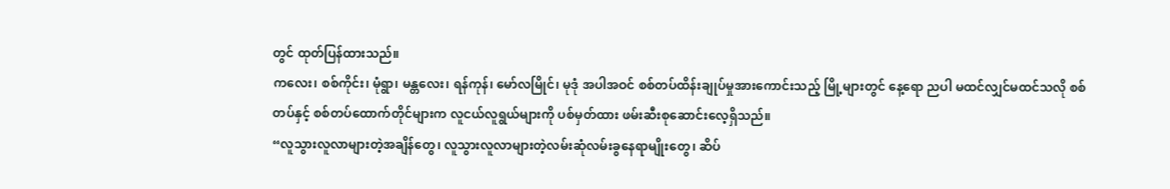တွင် ထုတ်ပြန်ထားသည်။
ကလေး၊ စစ်ကိုင်း၊ မုံရွာ၊ မန္တလေး၊ ရန်ကုန်၊ မော်လမြိုင်၊ မုဒုံ အပါအဝင် စစ်တပ်ထိန်းချုပ်မှုအားကောင်းသည့် မြို့များတွင် နေ့ရော ညပါ မထင်လျှင်မထင်သလို စစ်တပ်နှင့် စစ်တပ်ထောက်တိုင်များက လူငယ်လူရွယ်များကို ပစ်မှတ်ထား ဖမ်းဆီးစုဆောင်းလေ့ရှိသည်။
“လူသွားလူလာများတဲ့အချိန်တွေ၊ လူသွားလူလာများတဲ့လမ်းဆုံလမ်းခွနေရာမျိုးတွေ၊ ဆိပ်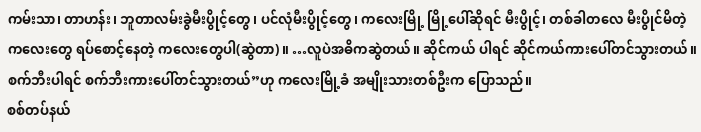ကမ်းသာ၊ တာဟန်း၊ ဘူတာလမ်းခွဲမီးပွိုင့်တွေ၊ ပင်လုံမီးပွိုင့်တွေ၊ ကလေးမြို့ မြို့ပေါ်ဆိုရင် မီးပွိုင့်၊ တစ်ခါတလေ မီးပွိုင်မိတဲ့ကလေးတွေ ရပ်စောင့်နေတဲ့ ကလေးတွေပါ(ဆွဲတာ)။ …လူပဲအဓိကဆွဲတယ်။ ဆိုင်ကယ် ပါရင် ဆိုင်ကယ်ကားပေါ်တင်သွားတယ်။ စက်ဘီးပါရင် စက်ဘီးကားပေါ်တင်သွားတယ်”ဟု ကလေးမြို့ခံ အမျိုးသားတစ်ဦးက ပြောသည်။
စစ်တပ်နယ်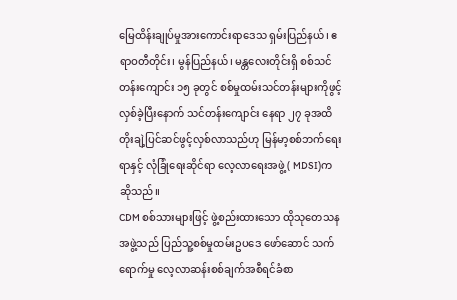မြေထိန်းချုပ်မှုအားကောင်းရာဒေသ ရှမ်းပြည်နယ်၊ ဧရာဝတီတိုင်း၊ မွန်ပြည်နယ်၊ မန္တလေးတိုင်းရှိ စစ်သင်တန်းကျောင်း ၁၅ ခုတွင် စစ်မှုထမ်းသင်တန်းများကိုဖွင့်လှစ်ခဲ့ပြီးနောက် သင်တန်းကျောင်း နေရာ ၂၇ ခုအထိ တိုးချဲ့ပြင်ဆင်ဖွင့်လှစ်လာသည်ဟု မြန်မာ့စစ်ဘက်ရေးရာနှင့် လုံခြုံရေးဆိုင်ရာ လေ့လာရေးအဖွဲ့ ( MDSI)က ဆိုသည်။
CDM စစ်သားများဖြင့် ဖွဲ့စည်းထားသော ထိုသုတေသနအဖွဲ့သည် ပြည်သူ့စစ်မှုထမ်းဥပဒေ ဖော်ဆောင် သက်ရောက်မှု လေ့လာဆန်းစစ်ချက်အစီရင်ခံစာ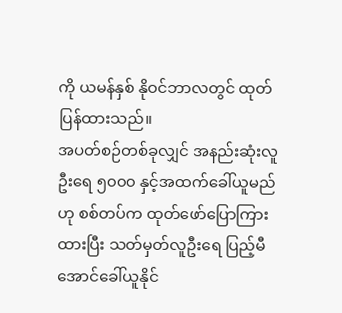ကို ယမန်နှစ် နိုဝင်ဘာလတွင် ထုတ်ပြန်ထားသည်။
အပတ်စဉ်တစ်ခုလျှင် အနည်းဆုံးလူဦးရေ ၅၀၀၀ နှင့်အထက်ခေါ်ယူမည်ဟု စစ်တပ်က ထုတ်ဖော်ပြောကြားထားပြီး သတ်မှတ်လူဦးရေ ပြည့်မီအောင်ခေါ်ယူနိုင်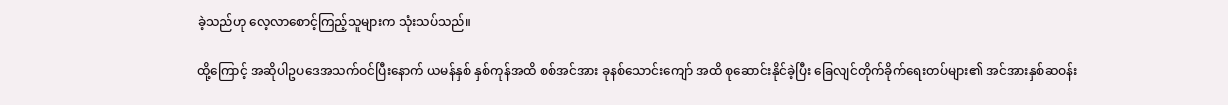ခဲ့သည်ဟု လေ့လာစောင့်ကြည့်သူများက သုံးသပ်သည်။

ထို့ကြောင့် အဆိုပါဥပဒေအသက်ဝင်ပြီးနောက် ယမန်နှစ် နှစ်ကုန်အထိ စစ်အင်အား ခုနစ်သောင်းကျော် အထိ စုဆောင်းနိုင်ခဲ့ပြီး ခြေလျင်တိုက်ခိုက်ရေးတပ်များ၏ အင်အားနှစ်ဆဝန်း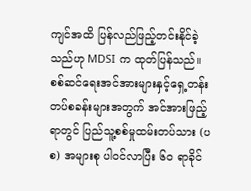ကျင်အထိ ပြန်လည်ဖြည့်တင်းနိုင်ခဲ့သည်ဟု MDSI က ထုတ်ပြန်သည်။
စစ်ဆင်ရေးအင်အားများနှင့်ရှေ့တန်းတပ်စခန်းများအတွက် အင်အားဖြည့်ရာတွင် ပြည်သူ့စစ်မှုထမ်းတပ်သား (ပစ) အများစု ပါဝင်လာပြီး ၆၀ ရာခိုင်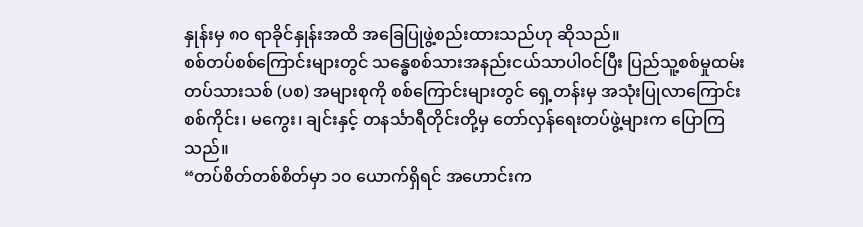နှုန်းမှ ၈၀ ရာခိုင်နှုန်းအထိ အခြေပြုဖွဲ့စည်းထားသည်ဟု ဆိုသည်။
စစ်တပ်စစ်ကြောင်းများတွင် သန္ဓေစစ်သားအနည်းငယ်သာပါဝင်ပြီး ပြည်သူ့စစ်မှုထမ်း တပ်သားသစ် (ပစ) အများစုကို စစ်ကြောင်းများတွင် ရှေ့တန်းမှ အသုံးပြုလာကြောင်း စစ်ကိုင်း၊ မကွေး၊ ချင်းနှင့် တနင်္သာရီတိုင်းတို့မှ တော်လှန်ရေးတပ်ဖွဲ့များက ပြောကြသည်။
“တပ်စိတ်တစ်စိတ်မှာ ၁၀ ယောက်ရှိရင် အဟောင်းက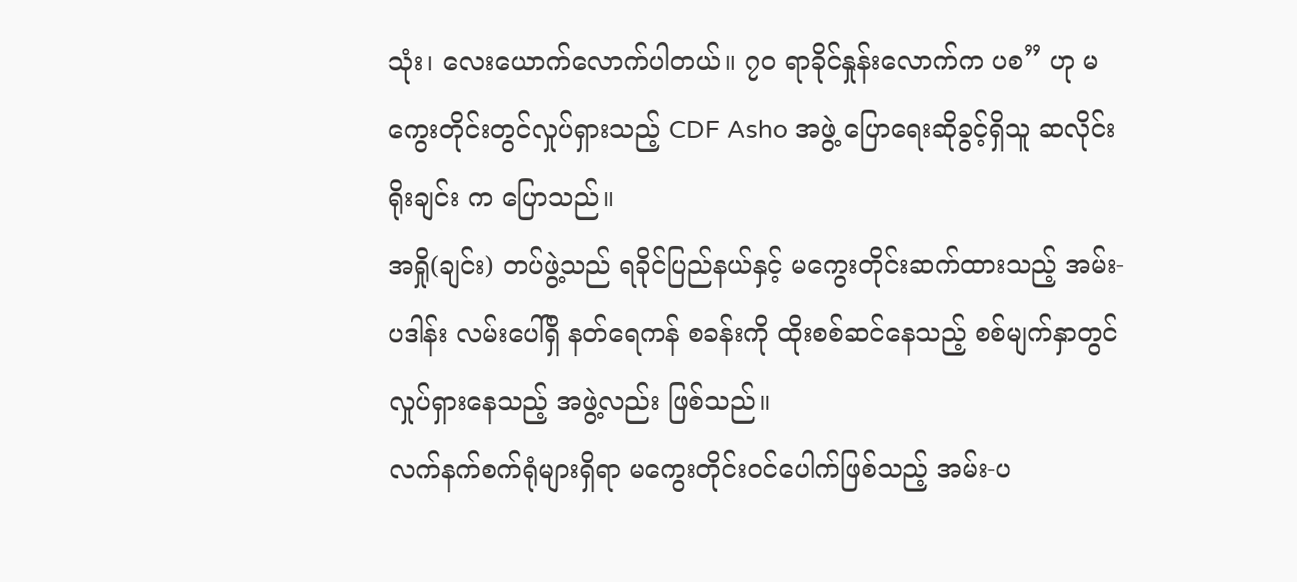သုံး၊ လေးယောက်လောက်ပါတယ်။ ၇၀ ရာခိုင်နှုန်းလောက်က ပစ” ဟု မကွေးတိုင်းတွင်လှုပ်ရှားသည့် CDF Asho အဖွဲ့ ပြောရေးဆိုခွင့်ရှိသူ ဆလိုင်းရိုးချင်း က ပြောသည်။
အရှို(ချင်း) တပ်ဖွဲ့သည် ရခိုင်ပြည်နယ်နှင့် မကွေးတိုင်းဆက်ထားသည့် အမ်း- ပဒါန်း လမ်းပေါ်ရှိ နတ်ရေကန် စခန်းကို ထိုးစစ်ဆင်နေသည့် စစ်မျက်နှာတွင်လှုပ်ရှားနေသည့် အဖွဲ့လည်း ဖြစ်သည်။
လက်နက်စက်ရုံများရှိရာ မကွေးတိုင်းဝင်ပေါက်ဖြစ်သည့် အမ်း-ပ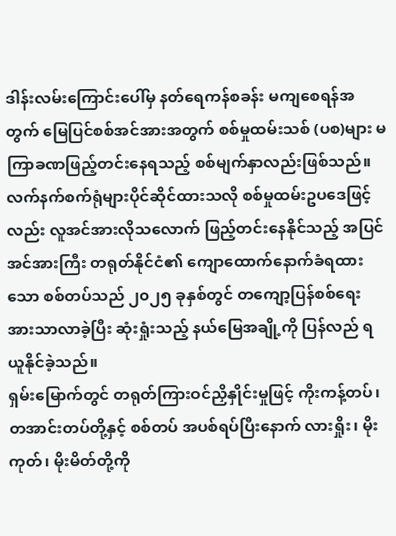ဒါန်းလမ်းကြောင်းပေါ်မှ နတ်ရေကန်စခန်း မကျစေရန်အတွက် မြေပြင်စစ်အင်အားအတွက် စစ်မှုထမ်းသစ် (ပစ)များ မကြာခဏဖြည့်တင်းနေရသည့် စစ်မျက်နှာလည်းဖြစ်သည်။
လက်နက်စက်ရုံများပိုင်ဆိုင်ထားသလို စစ်မှုထမ်းဥပဒေဖြင့်လည်း လူအင်အားလိုသလောက် ဖြည့်တင်းနေနိုင်သည့် အပြင် အင်အားကြီး တရုတ်နိုင်ငံ၏ ကျောထောက်နောက်ခံရထားသော စစ်တပ်သည် ၂၀၂၅ ခုနှစ်တွင် တကျော့ပြန်စစ်ရေး အားသာလာခဲ့ပြီး ဆုံးရှုံးသည့် နယ်မြေအချို့ကို ပြန်လည် ရယူနိုင်ခဲ့သည်။
ရှမ်းမြောက်တွင် တရုတ်ကြားဝင်ညှိနှိုင်းမှုဖြင့် ကိုးကန့်တပ်၊ တအာင်းတပ်တို့နှင့် စစ်တပ် အပစ်ရပ်ပြီးနောက် လားရှိုး၊ မိုးကုတ်၊ မိုးမိတ်တို့ကို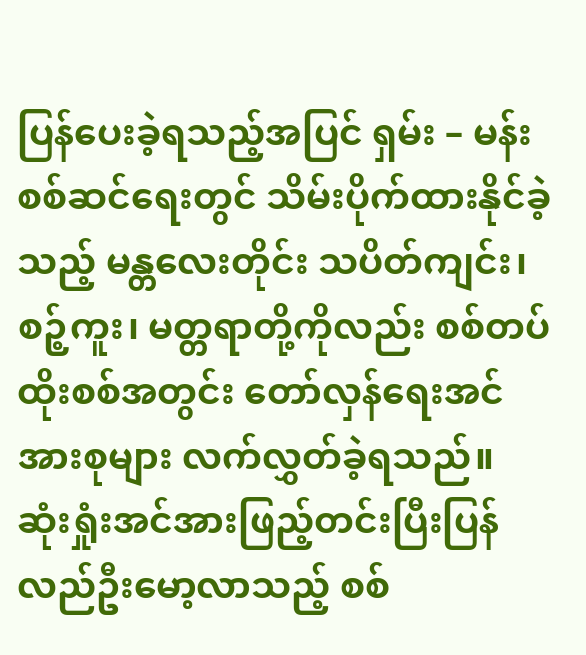ပြန်ပေးခဲ့ရသည့်အပြင် ရှမ်း – မန်းစစ်ဆင်ရေးတွင် သိမ်းပိုက်ထားနိုင်ခဲ့သည့် မန္တလေးတိုင်း သပိတ်ကျင်း၊ စဉ့်ကူး၊ မတ္တရာတို့ကိုလည်း စစ်တပ်ထိုးစစ်အတွင်း တော်လှန်ရေးအင်အားစုများ လက်လွှတ်ခဲ့ရသည်။
ဆုံးရှုံးအင်အားဖြည့်တင်းပြီးပြန်လည်ဦးမော့လာသည့် စစ်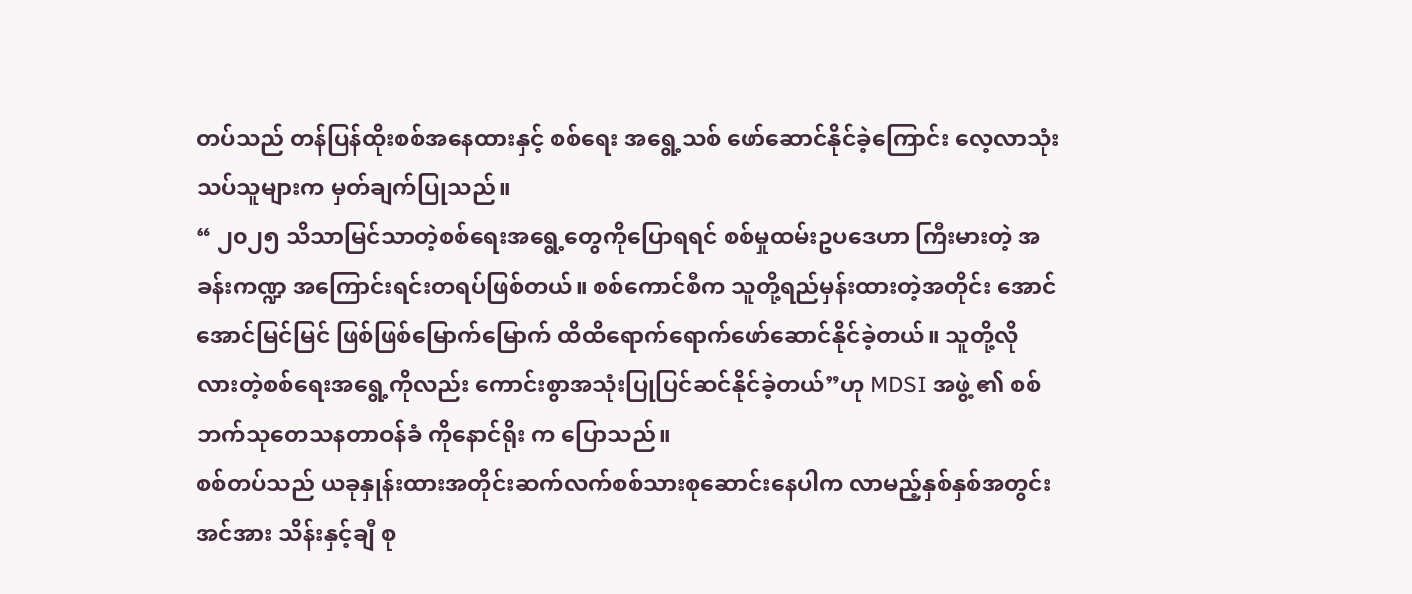တပ်သည် တန်ပြန်ထိုးစစ်အနေထားနှင့် စစ်ရေး အရွေ့သစ် ဖော်ဆောင်နိုင်ခဲ့ကြောင်း လေ့လာသုံးသပ်သူများက မှတ်ချက်ပြုသည်။
“ ၂၀၂၅ သိသာမြင်သာတဲ့စစ်ရေးအရွေ့တွေကိုပြောရရင် စစ်မှုထမ်းဥပဒေဟာ ကြီးမားတဲ့ အခန်းကဏ္ဍ အကြောင်းရင်းတရပ်ဖြစ်တယ်။ စစ်ကောင်စီက သူတို့ရည်မှန်းထားတဲ့အတိုင်း အောင်အောင်မြင်မြင် ဖြစ်ဖြစ်မြောက်မြောက် ထိထိရောက်ရောက်ဖော်ဆောင်နိုင်ခဲ့တယ်။ သူတို့လိုလားတဲ့စစ်ရေးအရွေ့ကိုလည်း ကောင်းစွာအသုံးပြုပြင်ဆင်နိုင်ခဲ့တယ်”ဟု MDSI အဖွဲ့ ၏ စစ်ဘက်သုတေသနတာဝန်ခံ ကိုနောင်ရိုး က ပြောသည်။
စစ်တပ်သည် ယခုနှုန်းထားအတိုင်းဆက်လက်စစ်သားစုဆောင်းနေပါက လာမည့်နှစ်နှစ်အတွင်း အင်အား သိန်းနှင့်ချီ စု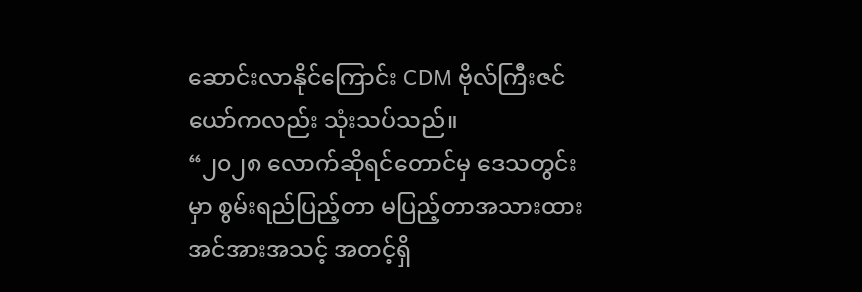ဆောင်းလာနိုင်ကြောင်း CDM ဗိုလ်ကြီးဇင်ယော်ကလည်း သုံးသပ်သည်။
“၂၀၂၈ လောက်ဆိုရင်တောင်မှ ဒေသတွင်းမှာ စွမ်းရည်ပြည့်တာ မပြည့်တာအသားထား အင်အားအသင့် အတင့်ရှိ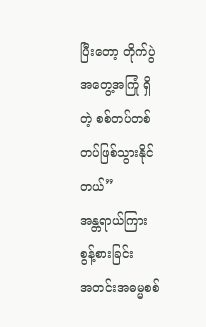ပြီးတော့ တိုက်ပွဲအတွေ့အကြုံ ရှိတဲ့ စစ်တပ်တစ်တပ်ဖြစ်သွားနိုင်တယ်”
အန္တရာယ်ကြား စွန့်စားခြင်း
အတင်းအဓမ္မစစ်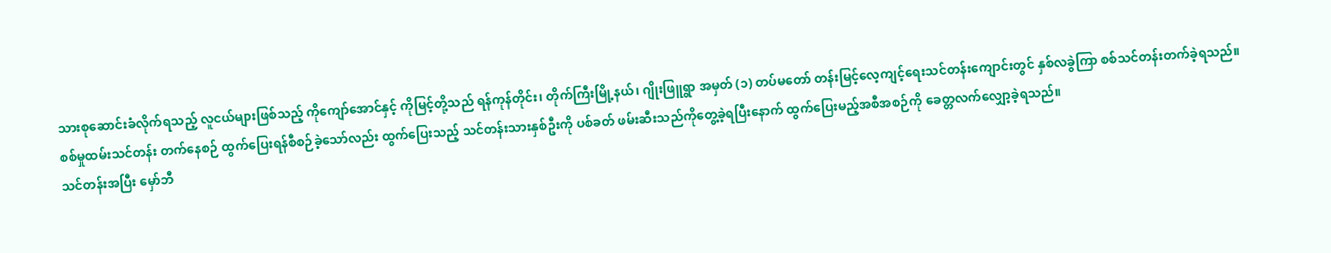သားစုဆောင်းခံလိုက်ရသည့် လူငယ်များဖြစ်သည့် ကိုကျော်အောင်နှင့် ကိုမြင့်တို့သည် ရန်ကုန်တိုင်း၊ တိုက်ကြီးမြို့နယ်၊ ဂျိုးဖြူရွာ အမှတ် (၁) တပ်မတော် တန်းမြင့်လေ့ကျင့်ရေးသင်တန်းကျောင်းတွင် နှစ်လခွဲကြာ စစ်သင်တန်းတက်ခဲ့ရသည်။
စစ်မှုထမ်းသင်တန်း တက်နေစဉ် ထွက်ပြေးရန်စီစဉ်ခဲ့သော်လည်း ထွက်ပြေးသည့် သင်တန်းသားနှစ်ဦးကို ပစ်ခတ် ဖမ်းဆီးသည်ကိုတွေ့ခဲ့ရပြီးနောက် ထွက်ပြေးမည့်အစီအစဉ်ကို ခေတ္တလက်လျှော့ခဲ့ရသည်။
သင်တန်းအပြီး မှော်ဘီ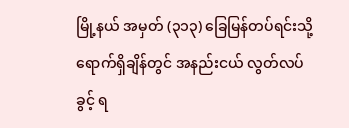မြို့နယ် အမှတ် (၃၁၃) ခြေမြန်တပ်ရင်းသို့ရောက်ရှိချိန်တွင် အနည်းငယ် လွတ်လပ်ခွင့် ရ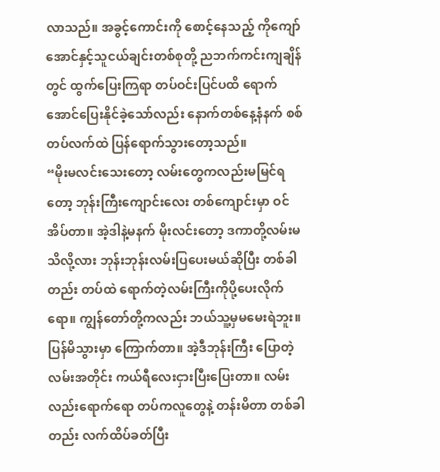လာသည်။ အခွင့်ကောင်းကို စောင့်နေသည့် ကိုကျော်အောင်နှင့်သူငယ်ချင်းတစ်စုတို့ ညဘက်ကင်းကျချိန်တွင် ထွက်ပြေးကြရာ တပ်ဝင်းပြင်ပထိ ရောက်အောင်ပြေးနိုင်ခဲ့သော်လည်း နောက်တစ်နေ့နံနက် စစ်တပ်လက်ထဲ ပြန်ရောက်သွားတော့သည်။
“မိုးမလင်းသေးတော့ လမ်းတွေကလည်းမမြင်ရတော့ ဘုန်းကြီးကျောင်းလေး တစ်ကျောင်းမှာ ဝင်အိပ်တာ။ အဲ့ဒါနဲ့မနက် မိုးလင်းတော့ ဒကာတို့လမ်းမသိလို့လား ဘုန်းဘုန်းလမ်းပြပေးမယ်ဆိုပြီး တစ်ခါတည်း တပ်ထဲ ရောက်တဲ့လမ်းကြီးကိုပို့ပေးလိုက်ရော။ ကျွန်တော်တို့ကလည်း ဘယ်သူ့မှမမေးရဲဘူး။ ပြန်မိသွားမှာ ကြောက်တာ။ အဲ့ဒီဘုန်းကြီး ပြောတဲ့လမ်းအတိုင်း ကယ်ရီလေးငှားပြီးပြေးတာ။ လမ်းလည်းရောက်ရော တပ်ကလူတွေနဲ့ တန်းမိတာ တစ်ခါတည်း လက်ထိပ်ခတ်ပြီး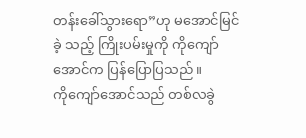တန်းခေါ်သွားရော”ဟု မအောင်မြင်ခဲ့ သည့် ကြိုးပမ်းမှုကို ကိုကျော်အောင်က ပြန်ပြောပြသည်။
ကိုကျော်အောင်သည် တစ်လခွဲ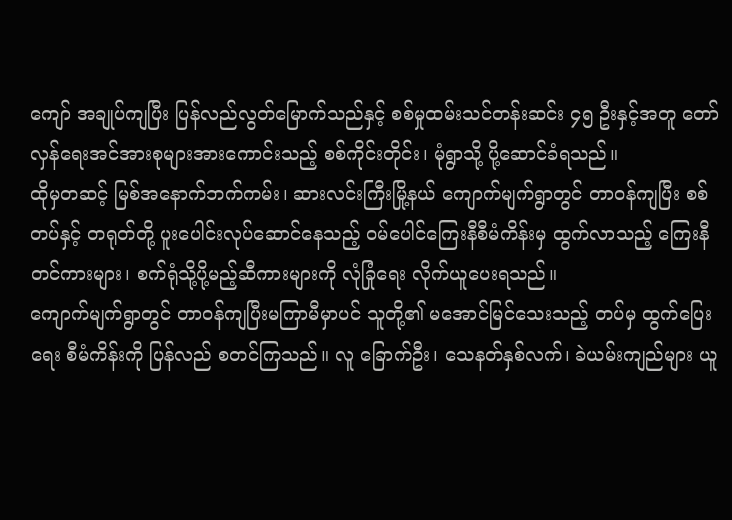ကျော် အချုပ်ကျပြီး ပြန်လည်လွတ်မြောက်သည်နှင့် စစ်မှုထမ်းသင်တန်းဆင်း ၄၅ ဦးနှင့်အတူ တော်လှန်ရေးအင်အားစုများအားကောင်းသည့် စစ်ကိုင်းတိုင်း၊ မုံရွာသို့ ပို့ဆောင်ခံရသည်။
ထိုမှတဆင့် မြစ်အနောက်ဘက်ကမ်း၊ ဆားလင်းကြီးမြို့နယ် ကျောက်မျက်ရွာတွင် တာဝန်ကျပြီး စစ်တပ်နှင့် တရုတ်တို့ ပူးပေါင်းလုပ်ဆောင်နေသည့် ဝမ်ပေါင်ကြေးနီစီမံကိန်းမှ ထွက်လာသည့် ကြေးနီတင်ကားများ၊ စက်ရုံသို့ပို့မည့်ဆီကားများကို လုံခြုံရေး လိုက်ယူပေးရသည်။
ကျောက်မျက်ရွာတွင် တာဝန်ကျပြီးမကြာမီမှာပင် သူတို့၏ မအောင်မြင်သေးသည့် တပ်မှ ထွက်ပြေးရေး စီမံကိန်းကို ပြန်လည် စတင်ကြသည်။ လူ ခြောက်ဦး၊ သေနတ်နှစ်လက်၊ ခဲယမ်းကျည်များ ယူ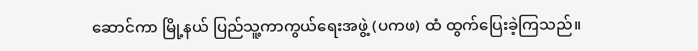ဆောင်ကာ မြို့နယ် ပြည်သူ့ကာကွယ်ရေးအဖွဲ့ (ပကဖ) ထံ ထွက်ပြေးခဲ့ကြသည်။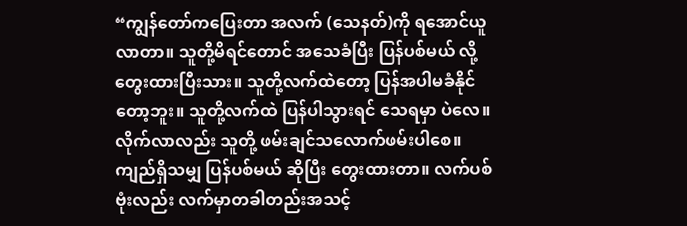“ကျွန်တော်ကပြေးတာ အလက် (သေနတ်)ကို ရအောင်ယူလာတာ။ သူတို့မိရင်တောင် အသေခံပြီး ပြန်ပစ်မယ် လို့ တွေးထားပြီးသား။ သူတို့လက်ထဲတော့ ပြန်အပါမခံနိုင်တော့ဘူး။ သူတို့လက်ထဲ ပြန်ပါသွားရင် သေရမှာ ပဲလေ။ လိုက်လာလည်း သူတို့ ဖမ်းချင်သလောက်ဖမ်းပါစေ။ ကျည်ရှိသမျှ ပြန်ပစ်မယ် ဆိုပြီး တွေးထားတာ။ လက်ပစ်ဗုံးလည်း လက်မှာတခါတည်းအသင့်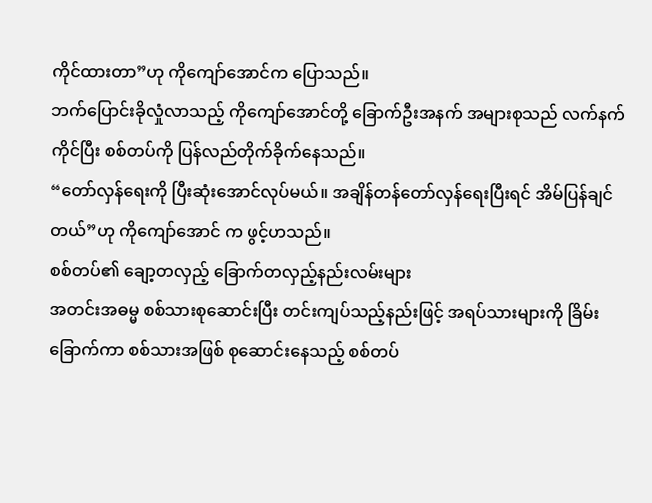ကိုင်ထားတာ”ဟု ကိုကျော်အောင်က ပြောသည်။
ဘက်ပြောင်းခိုလှုံလာသည့် ကိုကျော်အောင်တို့ ခြောက်ဦးအနက် အများစုသည် လက်နက်ကိုင်ပြီး စစ်တပ်ကို ပြန်လည်တိုက်ခိုက်နေသည်။
“တော်လှန်ရေးကို ပြီးဆုံးအောင်လုပ်မယ်။ အချိန်တန်တော်လှန်ရေးပြီးရင် အိမ်ပြန်ချင်တယ်”ဟု ကိုကျော်အောင် က ဖွင့်ဟသည်။
စစ်တပ်၏ ချော့တလှည့် ခြောက်တလှည့်နည်းလမ်းများ
အတင်းအဓမ္မ စစ်သားစုဆောင်းပြီး တင်းကျပ်သည့်နည်းဖြင့် အရပ်သားများကို ခြိမ်းခြောက်ကာ စစ်သားအဖြစ် စုဆောင်းနေသည့် စစ်တပ်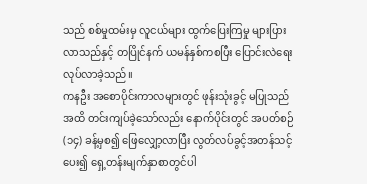သည် စစ်မှုထမ်းမှ လူငယ်များ ထွက်ပြေးကြမှု များပြားလာသည်နှင့် တပြိုင်နက် ယမန်နှစ်ကစပြီး ပြောင်းလဲရေးလုပ်လာခဲ့သည်။
ကနဦး အစောပိုင်းကာလများတွင် ဖုန်းသုံးခွင့် မပြုသည်အထိ တင်းကျပ်ခဲ့သော်လည်း နောက်ပိုင်းတွင် အပတ်စဉ် (၁၄) ခန့်မှစ၍ ဖြေလျှော့လာပြီး လွတ်လပ်ခွင့်အတန်သင့်ပေး၍ ရှေ့တန်းမျက်နှာစာတွင်ပါ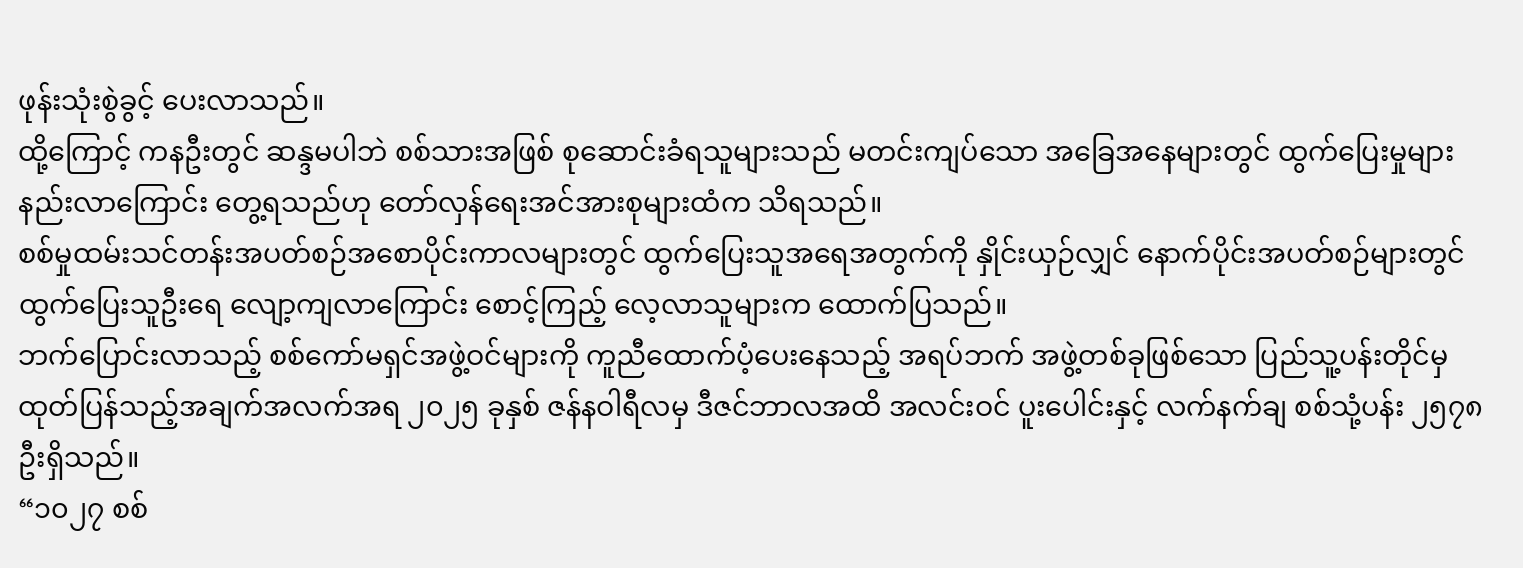ဖုန်းသုံးစွဲခွင့် ပေးလာသည်။
ထို့ကြောင့် ကနဦးတွင် ဆန္ဒမပါဘဲ စစ်သားအဖြစ် စုဆောင်းခံရသူများသည် မတင်းကျပ်သော အခြေအနေများတွင် ထွက်ပြေးမှုများ နည်းလာကြောင်း တွေ့ရသည်ဟု တော်လှန်ရေးအင်အားစုများထံက သိရသည်။
စစ်မှုထမ်းသင်တန်းအပတ်စဉ်အစောပိုင်းကာလများတွင် ထွက်ပြေးသူအရေအတွက်ကို နှိုင်းယှဉ်လျှင် နောက်ပိုင်းအပတ်စဉ်များတွင် ထွက်ပြေးသူဦးရေ လျော့ကျလာကြောင်း စောင့်ကြည့် လေ့လာသူများက ထောက်ပြသည်။
ဘက်ပြောင်းလာသည့် စစ်ကော်မရှင်အဖွဲ့ဝင်များကို ကူညီထောက်ပံ့ပေးနေသည့် အရပ်ဘက် အဖွဲ့တစ်ခုဖြစ်သော ပြည်သူ့ပန်းတိုင်မှ ထုတ်ပြန်သည့်အချက်အလက်အရ ၂၀၂၅ ခုနှစ် ဇန်နဝါရီလမှ ဒီဇင်ဘာလအထိ အလင်းဝင် ပူးပေါင်းနှင့် လက်နက်ချ စစ်သုံ့ပန်း ၂၅၇၈ ဦးရှိသည်။
“၁၀၂၇ စစ်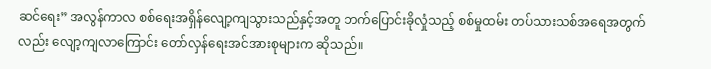ဆင်ရေး” အလွန်ကာလ စစ်ရေးအရှိန်လျော့ကျသွားသည်နှင့်အတူ ဘက်ပြောင်းခိုလှုံသည့် စစ်မှုထမ်း တပ်သားသစ်အရေအတွက်လည်း လျော့ကျလာကြောင်း တော်လှန်ရေးအင်အားစုများက ဆိုသည်။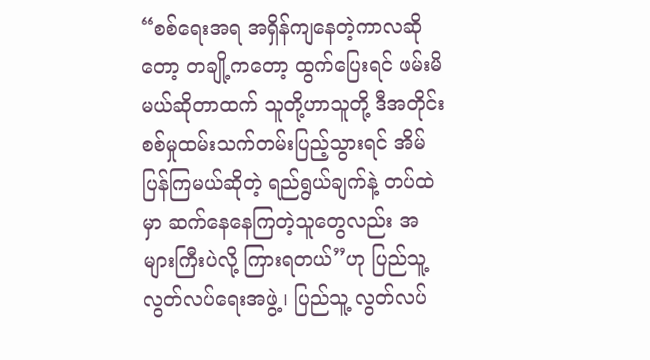“စစ်ရေးအရ အရှိန်ကျနေတဲ့ကာလဆိုတော့ တချို့ကတော့ ထွက်ပြေးရင် ဖမ်းမိမယ်ဆိုတာထက် သူတို့ဟာသူတို့ ဒီအတိုင်း စစ်မှုထမ်းသက်တမ်းပြည့်သွားရင် အိမ်ပြန်ကြမယ်ဆိုတဲ့ ရည်ရွယ်ချက်နဲ့ တပ်ထဲမှာ ဆက်နေနေကြတဲ့သူတွေလည်း အများကြီးပဲလို့ ကြားရတယ်”ဟု ပြည်သူ့လွတ်လပ်ရေးအဖွဲ့၊ ပြည်သူ့ လွတ်လပ်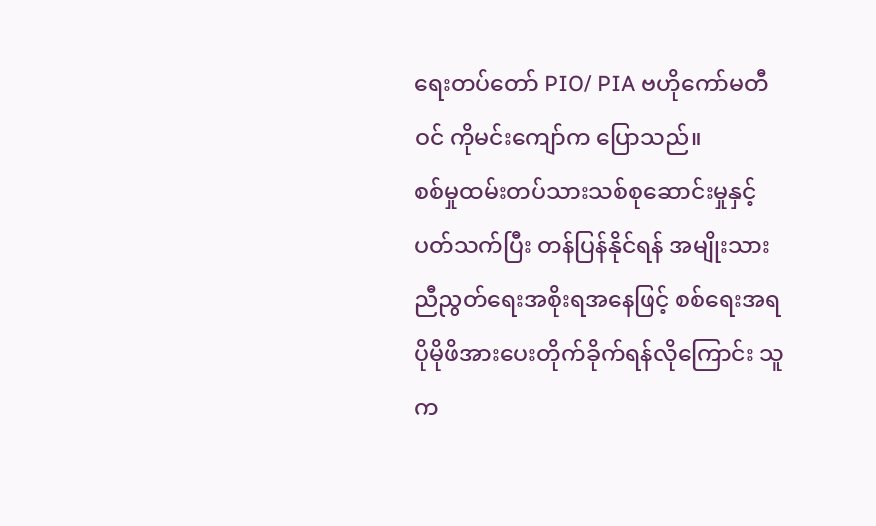ရေးတပ်တော် PIO/ PIA ဗဟိုကော်မတီဝင် ကိုမင်းကျော်က ပြောသည်။
စစ်မှုထမ်းတပ်သားသစ်စုဆောင်းမှုနှင့်ပတ်သက်ပြီး တန်ပြန်နိုင်ရန် အမျိုးသားညီညွတ်ရေးအစိုးရအနေဖြင့် စစ်ရေးအရ ပိုမိုဖိအားပေးတိုက်ခိုက်ရန်လိုကြောင်း သူက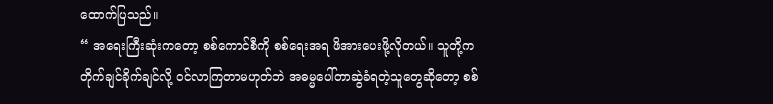ထောက်ပြသည်။
“ အရေးကြီးဆုံးကတော့ စစ်ကောင်စီကို စစ်ရေးအရ ဖိအားပေးဖို့လိုတယ်။ သူတို့က တိုက်ချင်ခိုက်ချင်လို့ ဝင်လာကြတာမဟုတ်ဘဲ အဓမ္မပေါ်တာဆွဲခံရတဲ့သူတွေဆိုတော့ စစ်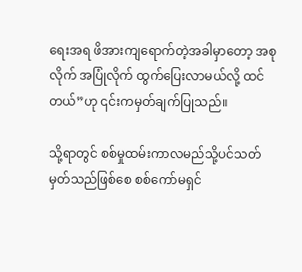ရေးအရ ဖိအားကျရောက်တဲ့အခါမှာတော့ အစုလိုက် အပြုံလိုက် ထွက်ပြေးလာမယ်လို့ ထင်တယ်”ဟု ၎င်းကမှတ်ချက်ပြုသည်။

သို့ရာတွင် စစ်မှုထမ်းကာလမည်သို့ပင်သတ်မှတ်သည်ဖြစ်စေ စစ်ကော်မရှင်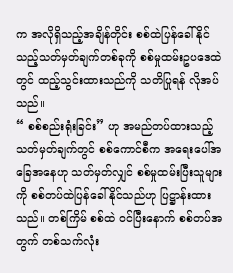က အလိုရှိသည့်အချိန်တိုင်း စစ်ထဲပြန်ခေါ်နိုင်သည့်သတ်မှတ်ချက်တစ်ခုကို စစ်မှုထမ်းဥပဒေထဲတွင် ထည့်သွင်းထားသည်ကို သတိပြုရန် လိုအပ်သည်။
“ စစ်စည်းရုံးခြင်း” ဟု အမည်တပ်ထားသည့် သတ်မှတ်ချက်တွင် စစ်ကောင်စီက အရေးပေါ်အခြေအနေဟု သတ်မှတ်လျှင် စစ်မှုထမ်းပြီးသူများကို စစ်တပ်ထဲပြန်ခေါ်နိုင်သည်ဟု ပြဋ္ဌာန်းထားသည်။ တစ်ကြိမ် စစ်ထဲ ဝင်ပြီးနောက် စစ်တပ်အတွက် တစ်သက်လုံး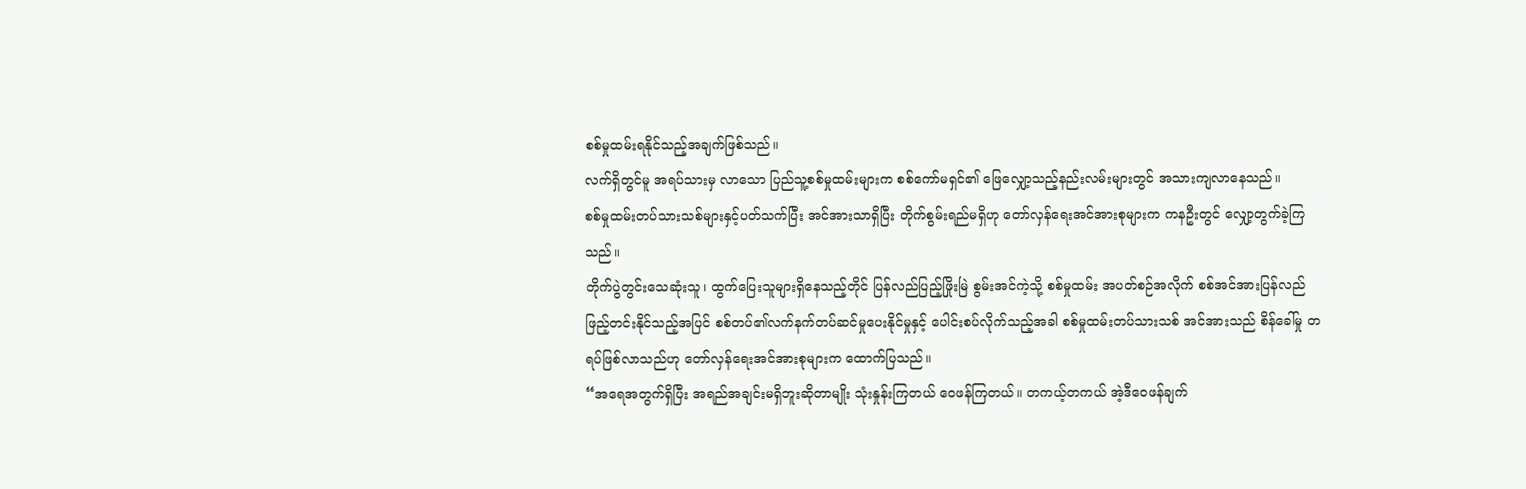စစ်မှုထမ်းရနိုင်သည့်အချက်ဖြစ်သည်။
လက်ရှိတွင်မူ အရပ်သားမှ လာသော ပြည်သူ့စစ်မှုထမ်းများက စစ်ကော်မရှင်၏ ဖြေလျှော့သည့်နည်းလမ်းများတွင် အသားကျလာနေသည်။
စစ်မှုထမ်းတပ်သားသစ်များနှင့်ပတ်သက်ပြီး အင်အားသာရှိပြီး တိုက်စွမ်းရည်မရှိဟု တော်လှန်ရေးအင်အားစုများက ကနဦးတွင် လျှော့တွက်ခဲ့ကြသည်။
တိုက်ပွဲတွင်းသေဆုံးသူ၊ ထွက်ပြေးသူများရှိနေသည့်တိုင် ပြန်လည်ပြည့်ဖြိုးမြဲ စွမ်းအင်ကဲ့သို့ စစ်မှုထမ်း အပတ်စဉ်အလိုက် စစ်အင်အားပြန်လည်ဖြည့်တင်းနိုင်သည့်အပြင် စစ်တပ်၏လက်နက်တပ်ဆင်မှုပေးနိုင်မှုနှင့် ပေါင်းစပ်လိုက်သည့်အခါ စစ်မှုထမ်းတပ်သားသစ် အင်အားသည် စိန်ခေါ်မှု တရပ်ဖြစ်လာသည်ဟု တော်လှန်ရေးအင်အားစုများက ထောက်ပြသည်။
“အရေအတွက်ရှိပြီး အရည်အချင်းမရှိဘူးဆိုတာမျိုး သုံးနှုန်းကြတယ် ဝေဖန်ကြတယ်။ တကယ့်တကယ် အဲ့ဒီဝေဖန်ချက်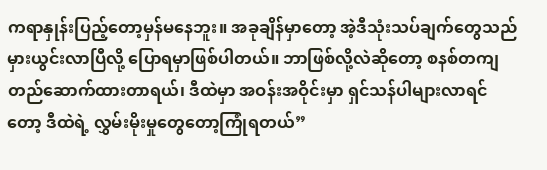ကရာနှုန်းပြည့်တော့မှန်မနေဘူး။ အခုချိန်မှာတော့ အဲ့ဒီသုံးသပ်ချက်တွေသည် မှားယွင်းလာပြီလို့ ပြောရမှာဖြစ်ပါတယ်။ ဘာဖြစ်လို့လဲဆိုတော့ စနစ်တကျတည်ဆောက်ထားတာရယ်၊ ဒီထဲမှာ အဝန်းအဝိုင်းမှာ ရှင်သန်ပါများလာရင်တော့ ဒီထဲရဲ့ လွှမ်းမိုးမှုတွေတော့ကြုံရတယ်”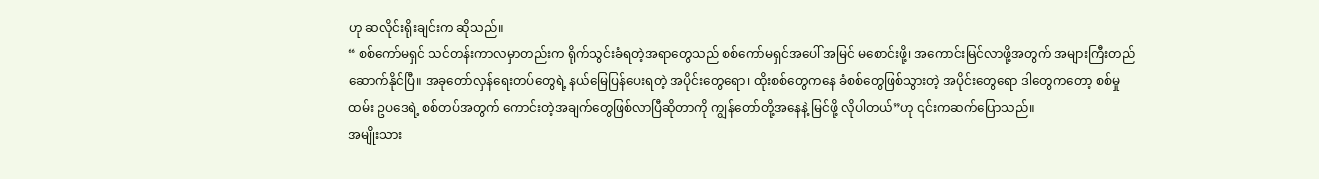ဟု ဆလိုင်းရိုးချင်းက ဆိုသည်။
“ စစ်ကော်မရှင် သင်တန်းကာလမှာတည်းက ရိုက်သွင်းခံရတဲ့အရာတွေသည် စစ်ကော်မရှင်အပေါ် အမြင် မစောင်းဖို့၊ အကောင်းမြင်လာဖို့အတွက် အများကြီးတည်ဆောက်နိုင်ပြီ။ အခုတော်လှန်ရေးတပ်တွေရဲ့ နယ်မြေပြန်ပေးရတဲ့ အပိုင်းတွေရော၊ ထိုးစစ်တွေကနေ ခံစစ်တွေဖြစ်သွားတဲ့ အပိုင်းတွေရော ဒါတွေကတော့ စစ်မှုထမ်း ဥပဒေရဲ့ စစ်တပ်အတွက် ကောင်းတဲ့အချက်တွေဖြစ်လာပြီဆိုတာကို ကျွန်တော်တို့အနေနဲ့ မြင်ဖို့ လိုပါတယ်”ဟု ၎င်းကဆက်ပြောသည်။
အမျိုးသား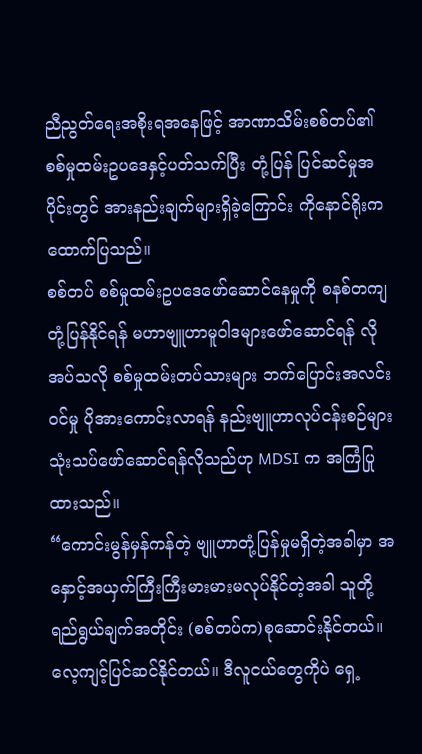ညီညွတ်ရေးအစိုးရအနေဖြင့် အာဏာသိမ်းစစ်တပ်၏ စစ်မှုထမ်းဥပဒေနှင့်ပတ်သက်ပြီး တုံ့ပြန် ပြင်ဆင်မှုအပိုင်းတွင် အားနည်းချက်များရှိခဲ့ကြောင်း ကိုနောင်ရိုးက ထောက်ပြသည်။
စစ်တပ် စစ်မှုထမ်းဥပဒေဖော်ဆောင်နေမှုကို စနစ်တကျတုံ့ပြန်နိုင်ရန် မဟာဗျူဟာမူဝါဒများဖော်ဆောင်ရန် လိုအပ်သလို စစ်မှုထမ်းတပ်သားများ ဘက်ပြောင်းအလင်းဝင်မှု ပိုအားကောင်းလာရန် နည်းဗျူဟာလုပ်ငန်းစဉ်များ သုံးသပ်ဖော်ဆောင်ရန်လိုသည်ဟု MDSI က အကြံပြုထားသည်။
“ကောင်းမွန်မှန်ကန်တဲ့ ဗျူဟာတုံ့ပြန်မှုမရှိတဲ့အခါမှာ အနှောင့်အယှက်ကြီးကြီးမားမားမလုပ်နိုင်တဲ့အခါ သူတို့ ရည်ရွယ်ချက်အတိုင်း (စစ်တပ်က)စုဆောင်းနိုင်တယ်။ လေ့ကျင့်ပြင်ဆင်နိုင်တယ်။ ဒီလူငယ်တွေကိုပဲ ရှေ့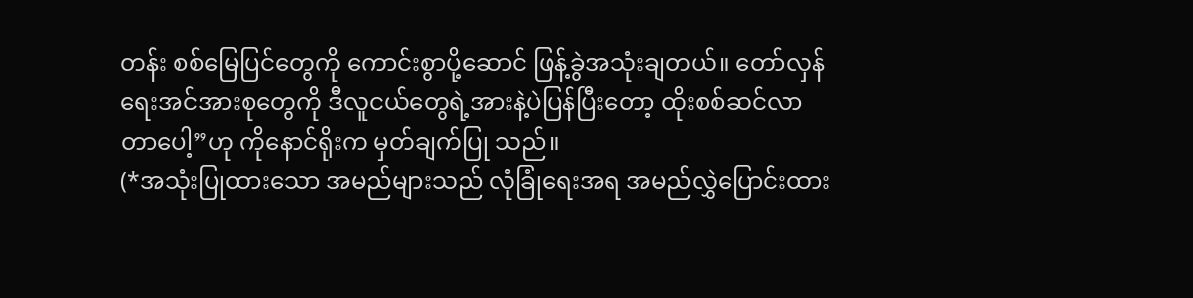တန်း စစ်မြေပြင်တွေကို ကောင်းစွာပို့ဆောင် ဖြန့်ခွဲအသုံးချတယ်။ တော်လှန်ရေးအင်အားစုတွေကို ဒီလူငယ်တွေရဲ့အားနဲ့ပဲပြန်ပြီးတော့ ထိုးစစ်ဆင်လာတာပေါ့”ဟု ကိုနောင်ရိုးက မှတ်ချက်ပြု သည်။
(*အသုံးပြုထားသော အမည်များသည် လုံခြုံရေးအရ အမည်လွှဲပြောင်းထား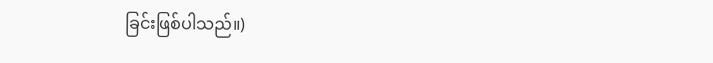ခြင်းဖြစ်ပါသည်။)